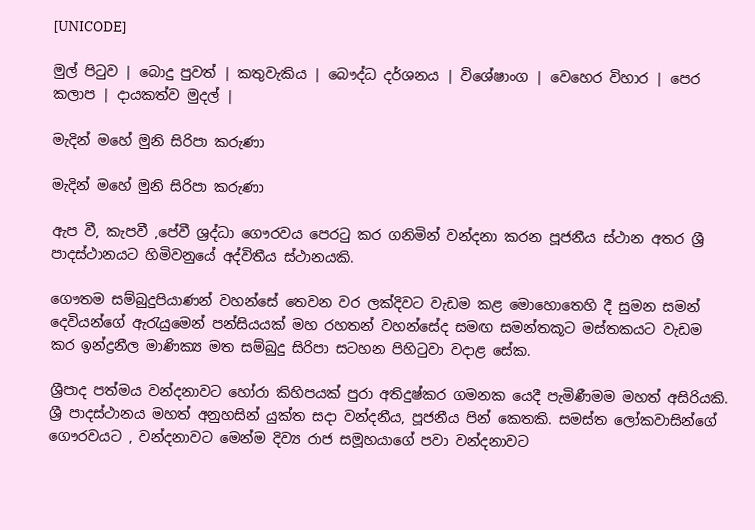[UNICODE]

මුල් පිටුව | බොදු පුවත් | කතුවැකිය | බෞද්ධ දර්ශනය | විශේෂාංග | වෙහෙර විහාර | පෙර කලාප | දායකත්ව මුදල් |

මැදින් මහේ මුනි සිරිපා කරුණා

මැදින් මහේ මුනි සිරිපා කරුණා

ඇප වී, කැපවී ,පේවී ශ්‍රද්ධා ගෞරවය පෙරටු කර ගනිමින් වන්දනා කරන පූජනීය ස්ථාන අතර ශ්‍රී පාදස්ථානයට හිමිවනුයේ අද්විතීය ස්ථානයකි.

ගෞතම සම්බුදුපියාණන් වහන්සේ තෙවන වර ලක්දිවට වැඩම කළ මොහොතෙහි දී සුමන සමන් දෙවියන්ගේ ඇරැයුමෙන් පන්සියයක් මහ රහතන් වහන්සේද සමඟ සමන්තකූට මස්තකයට වැඩම කර ඉන්ද්‍රනීල මාණික්‍ය මත සම්බුදු සිරිපා සටහන පිහිටුවා වදාළ සේක.

ශ්‍රීපාද පත්මය වන්දනාවට හෝරා කිහිපයක් පුරා අතිදුෂ්කර ගමනක යෙදී පැමිණීමම මහත් අසිරියකි. ශ්‍රී පාදස්ථානය මහත් අනුහසින් යුක්ත සදා වන්දනීය, පූජනීය පින් කෙතකි. සමස්ත ලෝකවාසින්ගේ ගෞරවයට , වන්දනාවට මෙන්ම දිව්‍ය රාජ සමූහයාගේ පවා වන්දනාවට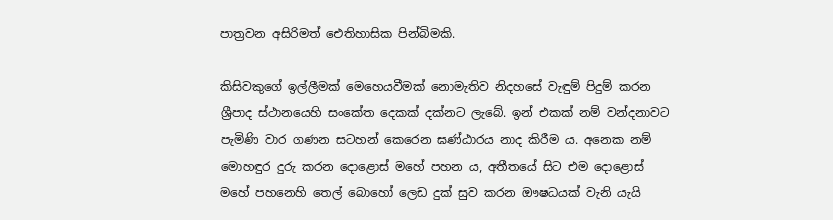පාත්‍රවන අසිරිමත් ඓතිහාසික පින්බිමකි.

කිසිවකුගේ ඉල්ලීමක් මෙහෙයවීමක් නොමැතිව නිදහසේ වැඳුම් පිදුම් කරන ශ්‍රීපාද ස්ථානයෙහි සංකේත දෙකක් දක්නට ලැබේ. ඉන් එකක් නම් වන්දනාවට පැමිණි වාර ගණන සටහන් කෙරෙන ඝණ්ඨාරය නාද කිරීම ය. අනෙක නම් මොහඳුර දුරු කරන දොළොස් මහේ පහන ය, අතීතයේ සිට එම දොළොස් මහේ පහනෙහි තෙල් බොහෝ ලෙඩ දුක් සුව කරන ඖෂධයක් වැනි යැයි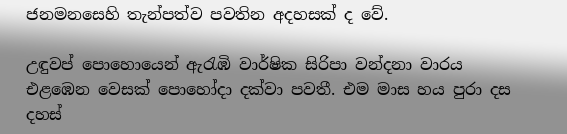ජනමනසෙහි තැන්පත්ව පවතින අදහසක් ද වේ.

උඳුවප් පොහොයෙන් ඇරැඹි වාර්ෂික සිරිපා වන්දනා වාරය එළඹෙන වෙසක් පොහෝදා දක්වා පවතී. එම මාස හය පුරා දස දහස්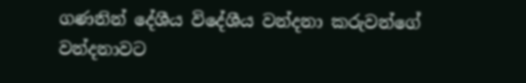ගණනින් දේශීය විදේශීය වන්දනා කරුවන්ගේ වන්දනාවට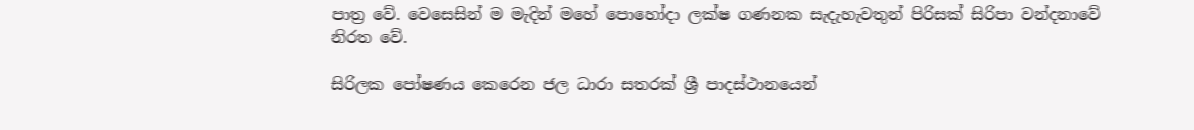පාත්‍ර වේ. වෙසෙසින් ම මැදින් මහේ පොහෝදා ලක්ෂ ගණනක සැදැහැවතුන් පිරිසක් සිරිපා වන්දනාවේ නිරත වේ.

සිරිලක පෝෂණය කෙරෙන ජල ධාරා සතරක් ශ්‍රී පාදස්ථානයෙන්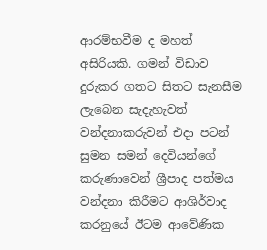ආරම්භවීම ද මහත් අසිරියකි. ගමන් විඩාව දුරුකර ගතට සිතට සැනසීම ලැබෙන සැදැහැවත් වන්දනාකරුවන් එදා පටන් සුමන සමන් දෙවියන්ගේ කරුණාවෙන් ශ්‍රීපාද පත්මය වන්දනා කිරීමට ආශිර්වාද කරනුයේ ඊටම ආවේණික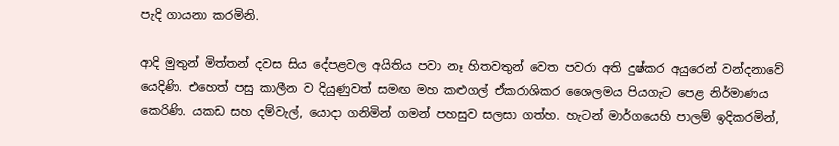පැදි ගායනා කරමිනි.

ආදි මුතුන් මිත්තන් දවස සිය දේපළවල අයිතිය පවා නෑ හිතවතුන් වෙත පවරා අති දුෂ්කර අයුරෙන් වන්දනාවේ යෙදිණි. එහෙත් පසු කාලීන ව දියුණුවත් සමඟ මහ කළුගල් ඒකරාශිකර ශෛලමය පියගැට පෙළ නිර්මාණය කෙරිණි. යකඩ සහ දම්වැල්, යොදා ගනිමින් ගමන් පහසුව සලසා ගත්හ. හැටන් මාර්ගයෙහි පාලම් ඉදිකරමින්,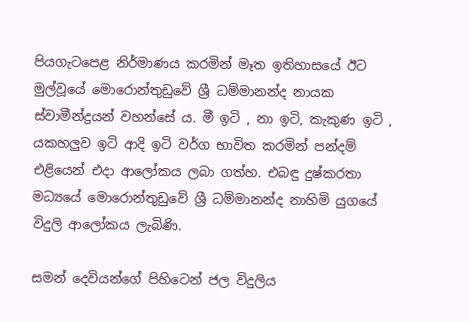පියගැටපෙළ නිර්මාණය කරමින් මෑත ඉතිහාසයේ ඊට මුල්වූයේ මොරොන්තුඩුවේ ශ්‍රී ධම්මානන්ද නායක ස්වාමීන්ද්‍රයන් වහන්සේ ය. මී ඉටි , නා ඉටි, කැකුණ ඉටි , යකහලුව ඉටි ආදි ඉටි වර්ග භාවිත කරමින් පන්දම් එළියෙන් එදා ආලෝකය ලබා ගත්හ. එබඳු දුෂ්කරතා මධ්‍යයේ මොරොන්තුඩුවේ ශ්‍රී ධම්මානන්ද නාහිමි යුගයේ විදුලි ආලෝකය ලැබිණි.

සමන් දෙවියන්ගේ පිහිටෙන් ජල විදුලිය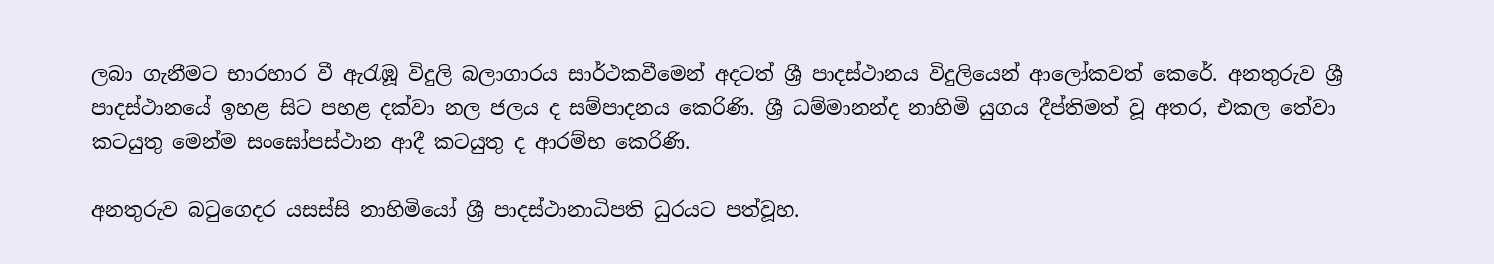ලබා ගැනීමට භාරහාර වී ඇරැඹූ විදුලි බලාගාරය සාර්ථකවීමෙන් අදටත් ශ්‍රී පාදස්ථානය විදුලියෙන් ආලෝකවත් කෙරේ. අනතුරුව ශ්‍රී පාදස්ථානයේ ඉහළ සිට පහළ දක්වා නල ජලය ද සම්පාදනය කෙරිණි. ශ්‍රී ධම්මානන්ද නාහිමි යුගය දීප්තිමත් වූ අතර, එකල තේවා කටයුතු මෙන්ම සංඝෝපස්ථාන ආදී කටයුතු ද ආරම්භ කෙරිණි.

අනතුරුව බටුගෙදර යසස්සි නාහිමියෝ ශ්‍රී පාදස්ථානාධිපති ධුරයට පත්වූහ.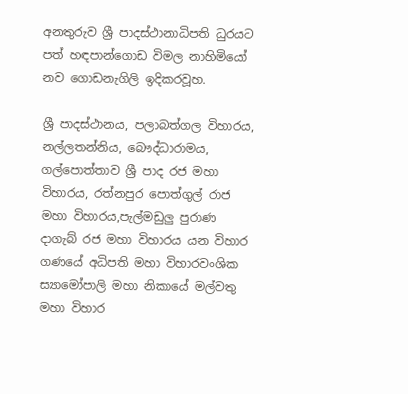අනතුරුව ශ්‍රී පාදස්ථානාධිපති ධුරයට පත් හඳපාන්ගොඩ විමල නාහිමියෝ නව ගොඩනැගිලි ඉදිකරවූහ.

ශ්‍රී පාදස්ථානය, පලාබත්ගල විහාරය, නල්ලතන්නිය, බෞද්ධාරාමය, ගල්පොත්තාව ශ්‍රී පාද රජ මහා විහාරය, රත්නපුර පොත්ගුල් රාජ මහා විහාරය,පැල්මඩුලු පුරාණ දාගැබ් රජ මහා විහාරය යන විහාර ගණයේ අධිපති මහා විහාරවංශික ස්‍යාමෝපාලි මහා නිකායේ මල්වතු මහා විහාර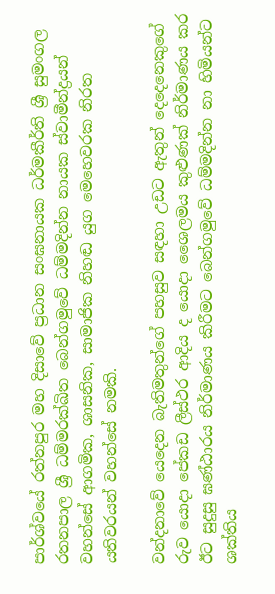පාර්ශ්වයේ රත්නපුර මහ දිසාවේ ප්‍රධාන සංඝනායක ධර්මකීර්ති ශ්‍රී සුමංගල රතනපාල ශ්‍රී ධම්මරක්ඛිත බෙන්ගමුවේ ධම්මදින්න නායක ස්වාමීන්ද්‍රයන් වහන්සේ ආගමික, ශාසනික, සාමාජික නිහඬ යුග මෙහෙවරක නිරත යතිවරයන් වහන්සේ නමකි.

වන්දනාවේ යෙදෙන බැතිමතුන්ගේ පහසුව සඳහා උඩට ඇතුන් දෙදෙනෙකුගේ රුව යොදා පේකඩ ලීස්ථර ආදිය ද යොදා ශෛලමය කුළුණක් නිර්මාණය කර ඊට සුදුසු ඝණ්ඨාරය නිර්මාණය කිරීමට බෙන්ගමුවේ ධම්මදින්න නා හිමියන්ට ශක්තිය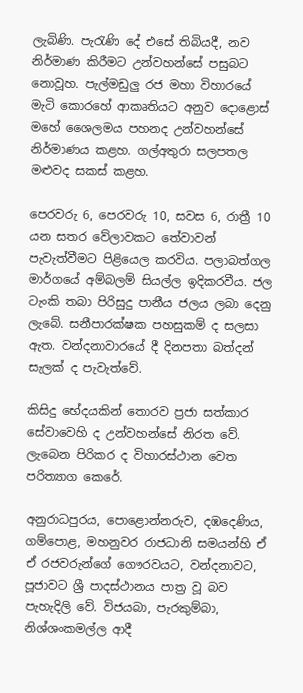ලැබිණි. පැරැණි දේ එසේ තිබියදී, නව නිර්මාණ කිරීමට උන්වහන්සේ පසුබට නොවූහ. පැල්මඩුලු රජ මහා විහාරයේ මැටි කොරහේ ආකෘතියට අනුව දොළොස් මහේ ශෛලමය පහනද උන්වහන්සේ නිර්මාණය කළහ. ගල්අතුරා සලපතල මළුවද සකස් කළහ.

පෙරවරු 6, පෙරවරු 10, සවස 6, රාත්‍රී 10 යන සතර වේලාවකට තේවාවන් පැවැත්වීමට පිළියෙල කරවිය. පලාබත්ගල මාර්ගයේ අම්බලම් සියල්ල ඉදිකරවීය. ජල ටැංකි තබා පිරිසුදු පානීය ජලය ලබා දෙනු ලැබේ. සනීපාරක්ෂක පහසුකම් ද සලසා ඇත. වන්දනාවාරයේ දී දිනපතා බත්දන් සැලක් ද පැවැත්වේ.

කිසිදු භේදයකින් තොරව ප්‍රජා සත්කාර සේවාවෙහි ද උන්වහන්සේ නිරත වේ. ලැබෙන පිරිකර ද විහාරස්ථාන වෙත පරිත්‍යාග කෙරේ.

අනුරාධපුරය, පොළොන්නරුව, දඹදෙණිය, ගම්පොළ, මහනුවර රාජධානි සමයන්හි ඒ ඒ රජවරුන්ගේ ගෞරවයට, වන්දනාවට, පූජාවට ශ්‍රී පාදස්ථානය පාත්‍ර වූ බව පැහැදිලි වේ. විජයබා, පැරකුම්බා, නිශ්ශංකමල්ල ආදී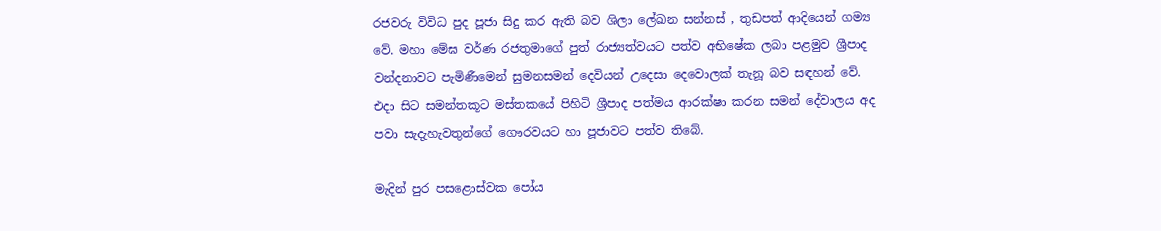රජවරු විවිධ පුද පූජා සිදු කර ඇති බව ශිලා ලේඛන සන්නස් , තුඩපත් ආදියෙන් ගම්‍ය වේ. මහා මේඝ වර්ණ රජතුමාගේ පුත් රාජ්‍යත්වයට පත්ව අභිෂේක ලබා පළමුව ශ්‍රීපාද වන්දනාවට පැමිණීමෙන් සුමනසමන් දෙවියන් උදෙසා දෙවොලක් තැනූ බව සඳහන් වේ. එදා සිට සමන්තකූට මස්තකයේ පිහිටි ශ්‍රීපාද පත්මය ආරක්ෂා කරන සමන් දේවාලය අද පවා සැදැහැවතුන්ගේ ගෞරවයට හා පූජාවට පත්ව තිබේ.

මැදින් පුර පසළොස්වක පෝය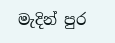මැදින් පුර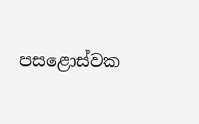පසළොස්වක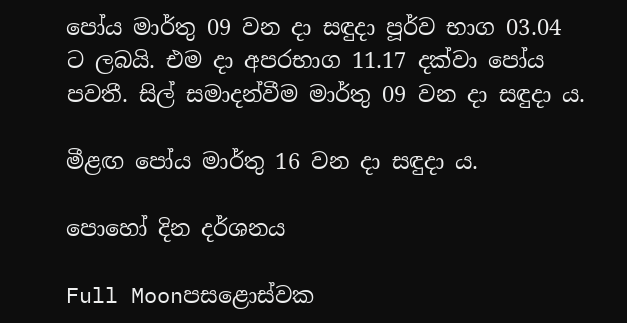පෝය මාර්තු 09 වන දා සඳුදා පූර්ව භාග 03.04 ට ලබයි. එම දා අපරභාග 11.17 දක්වා පෝය පවතී. සිල් සමාදන්වීම මාර්තු 09 වන දා සඳුදා ය.

මීළඟ පෝය මාර්තු 16 වන දා සඳුදා ය.

පොහෝ දින දර්ශනය

Full Moonපසළොස්වක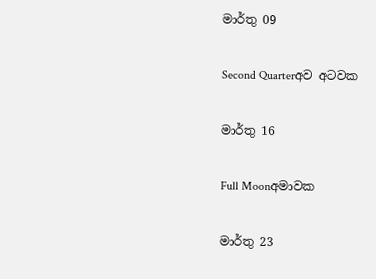මාර්තු 09

Second Quarterඅව අටවක

මාර්තු 16

Full Moonඅමාවක

මාර්තු 23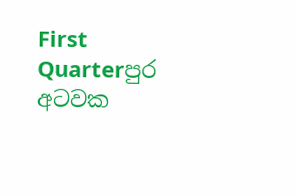First Quarterපුර අටවක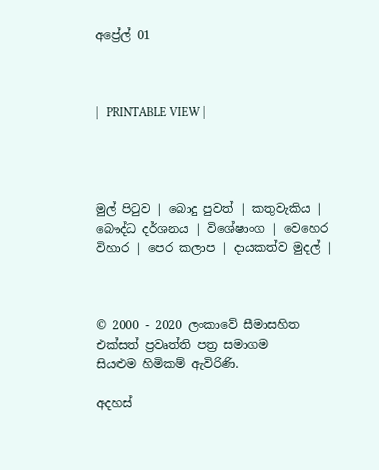අප්‍රේල් 01



|   PRINTABLE VIEW |




මුල් පිටුව | බොදු පුවත් | කතුවැකිය | බෞද්ධ දර්ශනය | විශේෂාංග | වෙහෙර විහාර | පෙර කලාප | දායකත්ව මුදල් |



© 2000 - 2020 ලංකාවේ සීමාසහිත එක්සත් ප්‍රවෘත්ති පත්‍ර සමාගම
සියළුම හිමිකම් ඇවිරිණි.

අදහස්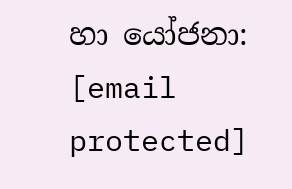හා යෝජනා: [email protected]